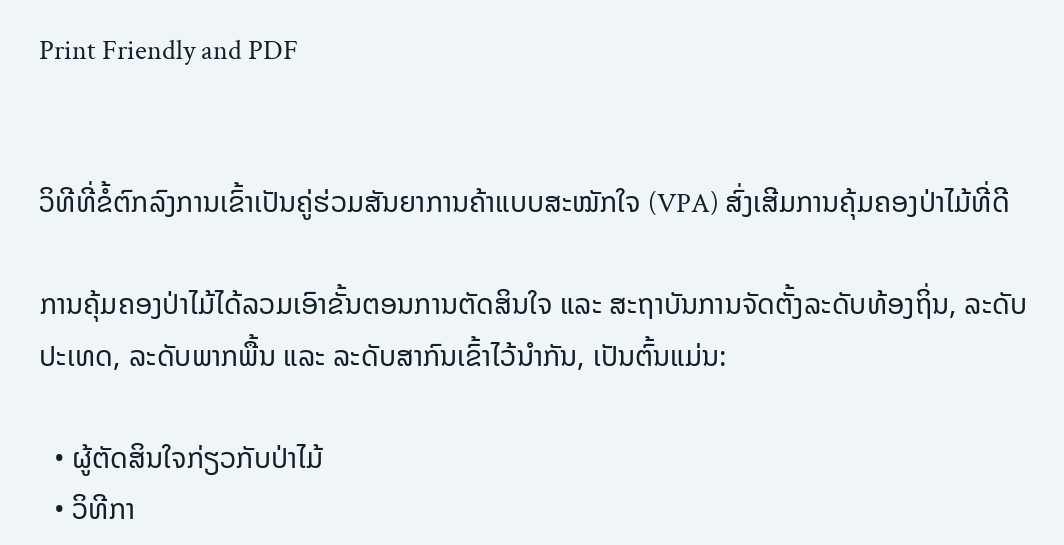Print Friendly and PDF


ວິທີທີ່ຂໍ້ຕົກລົງການເຂົ້າເປັນຄູ່ຮ່ວມສັນຍາການຄ້າແບບສະໝັກໃຈ (VPA) ສົ່ງເສີມການຄຸ້ມຄອງປ່າໄມ້ທີ່ດີ

ການຄຸ້ມຄອງປ່າໄມ້ໄດ້ລວມເອົາຂັ້ນຕອນການຕັດສິນໃຈ ແລະ ສະຖາບັນການຈັດຕັ້ງລະດັບທ້ອງຖິ່ນ, ລະດັບປະເທດ, ລະດັບພາກພື້ນ ແລະ ລະດັບສາກົນເຂົ້າໄວ້ນຳກັນ, ເປັນຕົ້ນແມ່ນ:

  • ຜູ້ຕັດສິນໃຈກ່ຽວກັບປ່າໄມ້
  • ວິທີກາ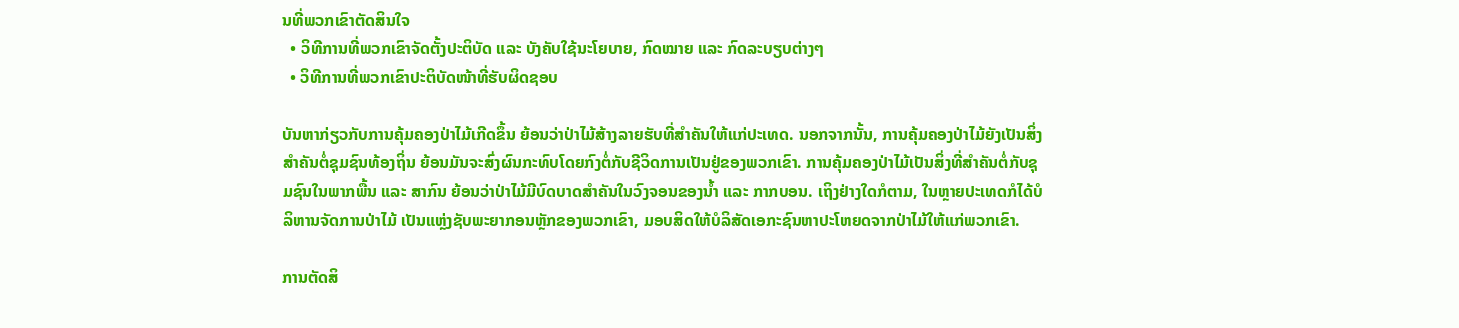ນທີ່ພວກເຂົາຕັດສິນໃຈ
  • ວິທີການທີ່ພວກເຂົາຈັດຕັ້ງປະຕິບັດ ແລະ ບັງຄັບໃຊ້ນະໂຍບາຍ, ກົດໝາຍ ແລະ ກົດລະບຽບຕ່າງໆ
  • ວິທີການທີ່ພວກເຂົາປະຕິບັດໜ້າທີ່ຮັບຜິດຊອບ

ບັນຫາກ່ຽວກັບການຄຸ້ມຄອງປ່າໄມ້ເກີດຂຶ້ນ ຍ້ອນວ່າປ່າໄມ້ສ້າງລາຍຮັບທີ່ສຳຄັນໃຫ້ແກ່ປະເທດ. ນອກຈາກນັ້ນ, ການຄຸ້ມຄອງປ່າໄມ້ຍັງເປັນສິ່ງສຳຄັນຕໍ່ຊຸມຊົນທ້ອງຖິ່ນ ຍ້ອນມັນຈະສົ່ງຜົນກະທົບໂດຍກົງຕໍ່ກັບຊີວິດການເປັນຢູ່ຂອງພວກເຂົາ. ການຄຸ້ມຄອງປ່າໄມ້ເປັນສິ່ງທີ່ສຳຄັນຕໍ່ກັບຊຸມຊົນໃນພາກພື້ນ ແລະ ສາກົນ ຍ້ອນວ່າປ່າໄມ້ມີບົດບາດສຳຄັນໃນວົງຈອນຂອງນ້ຳ ແລະ ກາກບອນ. ເຖິງຢ່າງໃດກໍຕາມ, ໃນຫຼາຍປະເທດກໍໄດ້ບໍລິຫານຈັດການປ່າໄມ້ ເປັນແຫຼ່ງຊັບພະຍາກອນຫຼັກຂອງພວກເຂົາ, ມອບສິດໃຫ້ບໍລິສັດເອກະຊົນຫາປະໂຫຍດຈາກປ່າໄມ້ໃຫ້ແກ່ພວກເຂົາ.

ການຕັດສິ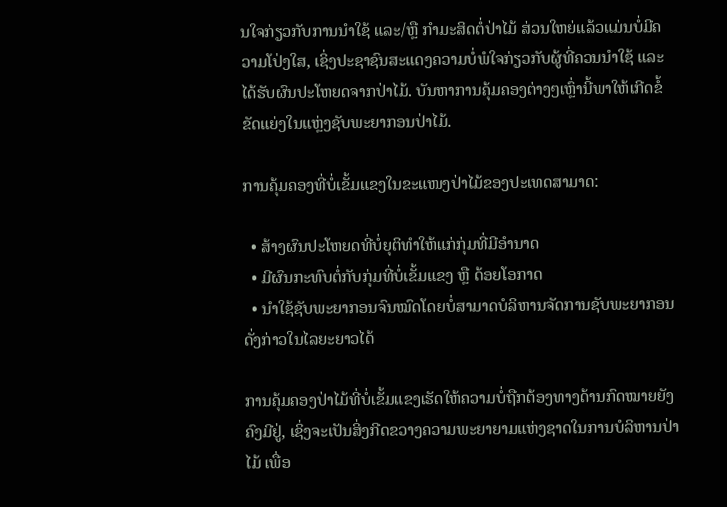ນໃຈກ່ຽວກັບການນຳໃຊ້ ແລະ/ຫຼື ກຳມະສິດຕໍ່ປ່າໄມ້ ສ່ວນໃຫຍ່ແລ້ວແມ່ນບໍ່ມີຄວາມໂປ່ງໃສ, ເຊິ່ງປະຊາຊົນສະແດງຄວາມບໍ່ພໍໃຈກ່ຽວກັບຜູ້ທີ່ຄວນນຳໃຊ້ ແລະ ໄດ້ຮັບຜົນປະໂຫຍດຈາກປ່າໄມ້. ບັນຫາການຄຸ້ມຄອງຕ່າງໆເຫຼົ່ານີ້ພາໃຫ້ເກີດຂໍ້ຂັດແຍ່ງໃນແຫຼ່ງຊັບພະຍາກອນປ່າໄມ້.

ການຄຸ້ມຄອງທີ່ບໍ່ເຂັ້ມແຂງໃນຂະແໜງປ່າໄມ້ຂອງປະເທດສາມາດ:

  • ສ້າງຜົນປະໂຫຍດທີ່ບໍ່ຍຸຕິທຳໃຫ້ແກ່ກຸ່ມທີ່ມີອຳນາດ
  • ມີຜົນກະທົບຕໍ່ກັບກຸ່ມທີ່ບໍ່ເຂັ້ມແຂງ ຫຼື ດ້ອຍໂອກາດ
  • ນຳໃຊ້ຊັບພະຍາກອນຈົນໝົດໂດຍບໍ່ສາມາດບໍລິຫານຈັດການຊັບພະຍາກອນດັ່ງກ່າວໃນໄລຍະຍາວໄດ້

ການຄຸ້ມຄອງປ່າໄມ້ທີ່ບໍ່ເຂັ້ມແຂງເຮັດໃຫ້ຄວາມບໍ່ຖືກຕ້ອງທາງດ້ານກົດໝາຍຍັງຄົງມີຢູ່, ເຊິ່ງຈະເປັນສິ່ງກີດຂວາງຄວາມພະຍາຍາມແຫ່ງຊາດໃນການບໍລິຫານປ່າໄມ້ ເພື່ອ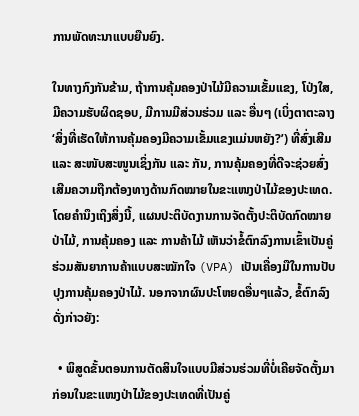ການພັດທະນາແບບຍືນຍົງ.

ໃນທາງກົງກັນຂ້າມ, ຖ້າການຄຸ້ມຄອງປ່າໄມ້ມີຄວາມເຂັ້ມແຂງ, ໂປ່ງໃສ, ມີຄວາມຮັບຜິດຊອບ, ມີການມີສ່ວນຮ່ວມ ແລະ ອື່ນໆ (ເບິ່ງຕາຕະລາງ ‘ສິ່ງທີ່ເຮັດໃຫ້ການຄຸ້ມຄອງມີຄວາມເຂັ້ມແຂງແມ່ນຫຍັງ?’) ທີ່ສົ່ງເສີມ ແລະ ສະໜັບສະໜູນເຊິ່ງກັນ ແລະ ກັນ, ການຄຸ້ມຄອງທີ່ດີຈະຊ່ວຍສົ່ງເສີມຄວາມຖືກຕ້ອງທາງດ້ານກົດໝາຍໃນຂະແໜງປ່າໄມ້ຂອງປະເທດ. ໂດຍຄຳນຶງເຖິງສິ່ງນີ້, ແຜນປະຕິບັດງານການຈັດຕັ້ງປະຕິບັດກົດໝາຍປ່າໄມ້, ການຄຸ້ມຄອງ ແລະ ການຄ້າໄມ້ ເຫັນວ່າຂໍ້ຕົກລົງການເຂົ້າເປັນຄູ່ຮ່ວມສັນຍາການຄ້າແບບສະໝັກໃຈ (VPA) ເປັນເຄື່ອງມືໃນການປັບປຸງການຄຸ້ມຄອງປ່າໄມ້. ນອກຈາກຜົນປະໂຫຍດອື່ນໆແລ້ວ, ຂໍ້ຕົກລົງດັ່ງກ່າວຍັງ:

  • ພິສູດຂັ້ນຕອນການຕັດສິນໃຈແບບມີສ່ວນຮ່ວມທີ່ບໍ່ເຄີຍຈັດຕັ້ງມາກ່ອນໃນຂະແໜງປ່າໄມ້ຂອງປະເທດທີ່ເປັນຄູ່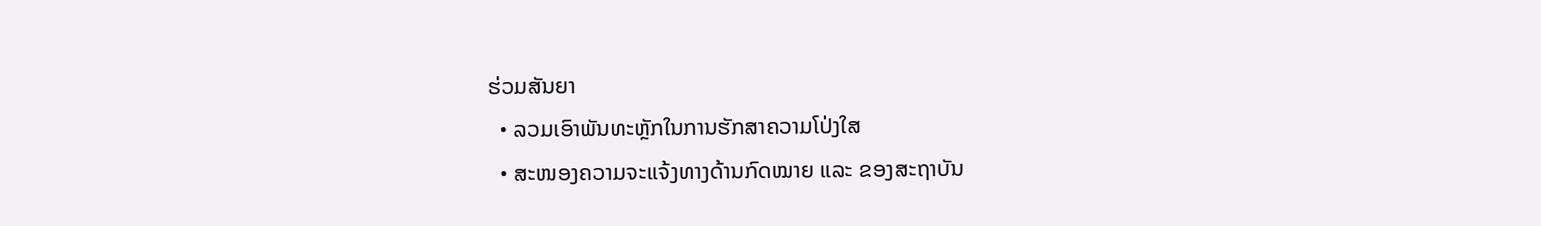ຮ່ວມສັນຍາ
  • ລວມເອົາພັນທະຫຼັກໃນການຮັກສາຄວາມໂປ່ງໃສ
  • ສະໜອງຄວາມຈະແຈ້ງທາງດ້ານກົດໝາຍ ແລະ ຂອງສະຖາບັນ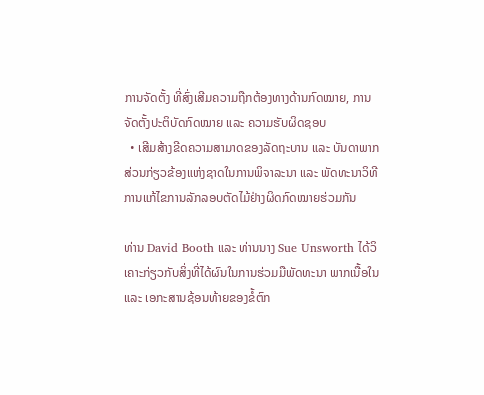ການຈັດຕັ້ງ ທີ່ສົ່ງເສີມຄວາມຖືກຕ້ອງທາງດ້ານກົດໝາຍ, ການຈັດຕັ້ງປະຕິບັດກົດໝາຍ ແລະ ຄວາມຮັບຜິດຊອບ
  • ເສີມສ້າງຂີດຄວາມສາມາດຂອງລັດຖະບານ ແລະ ບັນດາພາກສ່ວນກ່ຽວຂ້ອງແຫ່ງຊາດໃນການພິຈາລະນາ ແລະ ພັດທະນາວິທີການແກ້ໄຂການລັກລອບຕັດໄມ້ຢ່າງຜິດກົດໝາຍຮ່ວມກັນ

ທ່ານ David Booth ແລະ ທ່ານນາງ Sue Unsworth ໄດ້ວິເຄາະກ່ຽວກັບສິ່ງທີ່ໄດ້ຜົນໃນການຮ່ວມມືພັດທະນາ ພາກເນື້ອໃນ ແລະ ເອກະສານຊ້ອນທ້າຍຂອງຂໍ້ຕົກ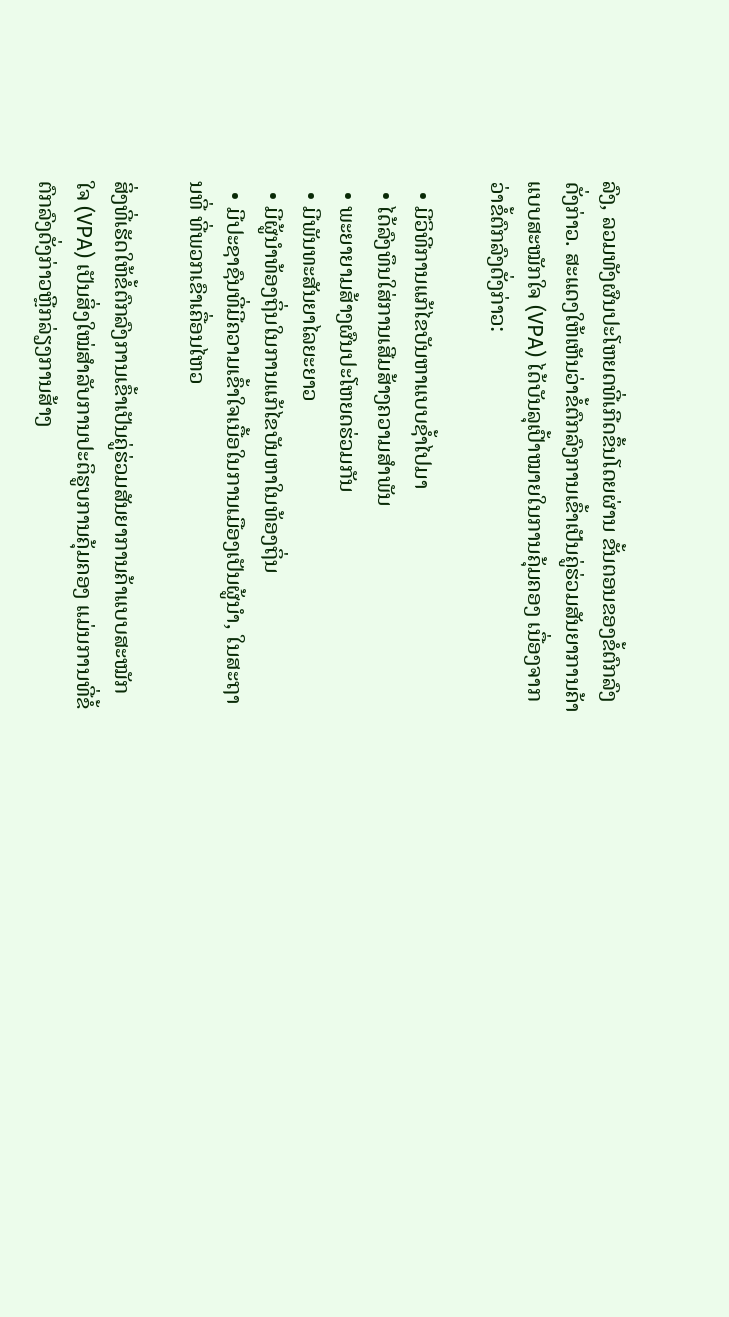ລົງ, ລວມທັງຜົນປະໂຫຍດທີ່ເກີດຂຶ້ນໂດຍຜ່ານ ຂັ້ນຕອນຂອງຂໍ້ຕົກລົງດັ່ງກ່າວ. ສະແດງໃຫ້ເຫັນວ່າຂໍ້ຕົກລົງການເຂົ້າເປັນຄູ່ຮ່ວມສັນຍາການຄ້າແບບສະໝັກໃຈ (VPA) ໄດ້ບັນລຸເປົ້າໝາຍໃນການຄຸ້ມຄອງ ເນື່ອງຈາກວ່າຂໍ້ຕົກລົງດັ່ງກ່າວ:

  • ມີວິທີການແກ້ໄຂບັນຫາແບບຊ້ຳໄປມາ
  • ໄດ້ລົງທຶນໃສ່ການເສີມສ້າງຄວາມສຳພັນ
  • ພະຍາຍາມສ້າງຜົນປະໂຫຍດຮ່ວມກັນ
  • ມີພັນທະສັນຍາໄລຍະຍາວ
  • ມີຜູ້ນຳທ້ອງຖິ່ນໃນການແກ້ໄຂບັນຫາໃນທ້ອງຖິ່ນ
  • ມີປະຊາຊົນທີ່ມີຄວາມເຂົ້າໃຈເນື້ອໃນການເມືອງເປັນຜູ້ນຳ, ໃນສະຖານທີ່ ທີ່ພວກເຂົາເຄື່ອນໄຫວ

ສິ່ງທີ່ເຮັດໃຫ້ຂໍ້ຕົກລົງການເຂົ້າເປັນຄູ່ຮ່ວມສັນຍາການຄ້າແບບສະໝັກໃຈ (VPA) ເປັນສິ່ງໃໝ່ສຳລັບການປະຕິຮູບການຄຸ້ມຄອງ ແມ່ນການທີ່ຂໍ້ຕົກລົງດັ່ງກ່າວຫຼີກລ່ຽງການສ້າງ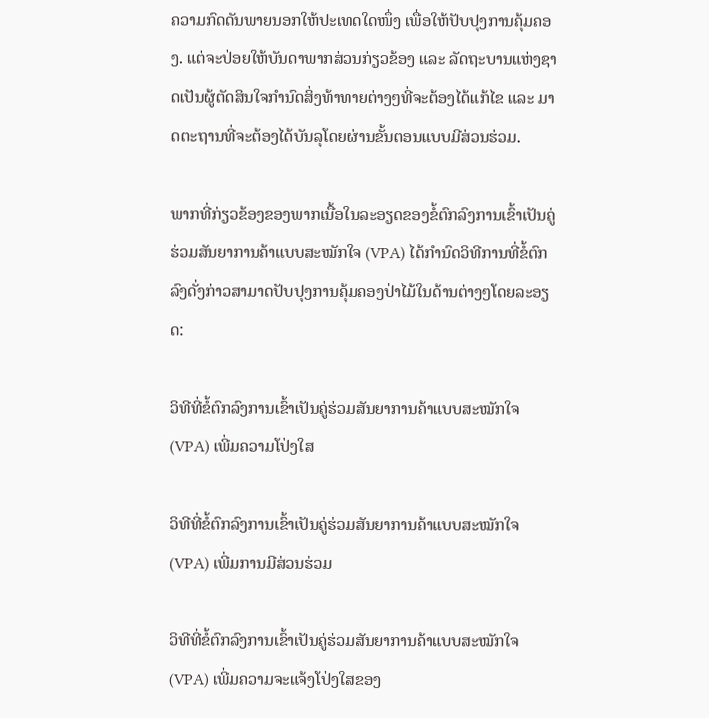ຄວາມກົດດັນພາຍນອກໃຫ້ປະເທດໃດໜຶ່ງ ເພື່ອໃຫ້ປັບປຸງການຄຸ້ມຄອງ. ແຕ່ຈະປ່ອຍໃຫ້ບັນດາພາກສ່ວນກ່ຽວຂ້ອງ ແລະ ລັດຖະບານແຫ່ງຊາດເປັນຜູ້ຕັດສິນໃຈກຳນົດສິ່ງທ້າທາຍຕ່າງໆທີ່ຈະຕ້ອງໄດ້ແກ້ໄຂ ແລະ ມາດຕະຖານທີ່ຈະຕ້ອງໄດ້ບັນລຸໂດຍຜ່ານຂັ້ນຕອນແບບມີສ່ວນຮ່ວມ.

ພາກທີ່ກ່ຽວຂ້ອງຂອງພາກເນື້ອໃນລະອຽດຂອງຂໍ້ຕົກລົງການເຂົ້າເປັນຄູ່ຮ່ວມສັນຍາການຄ້າແບບສະໝັກໃຈ (VPA) ໄດ້ກຳນົດວິທີການທີ່ຂໍ້ຕົກລົງດັ່ງກ່າວສາມາດປັບປຸງການຄຸ້ມຄອງປ່າໄມ້ໃນດ້ານຕ່າງໆໂດຍລະອຽດ:

ວິທີທີ່ຂໍ້ຕົກລົງການເຂົ້າເປັນຄູ່ຮ່ວມສັນຍາການຄ້າແບບສະໝັກໃຈ (VPA) ເພີ່ມຄວາມໂປ່ງໃສ

ວິທີທີ່ຂໍ້ຕົກລົງການເຂົ້າເປັນຄູ່ຮ່ວມສັນຍາການຄ້າແບບສະໝັກໃຈ (VPA) ເພີ່ມການມີສ່ວນຮ່ວມ

ວິທີທີ່ຂໍ້ຕົກລົງການເຂົ້າເປັນຄູ່ຮ່ວມສັນຍາການຄ້າແບບສະໝັກໃຈ (VPA) ເພີ່ມຄວາມຈະແຈ້ງໂປ່ງໃສຂອງ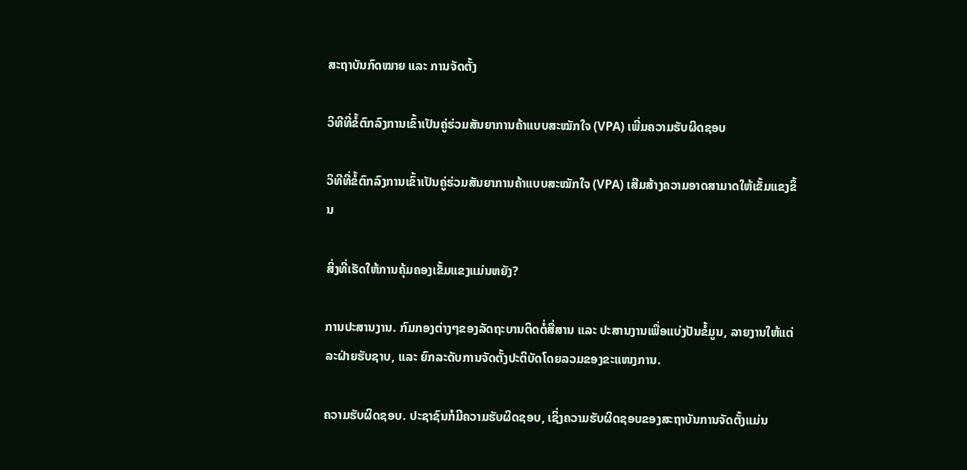ສະຖາບັນກົດໝາຍ ແລະ ການຈັດຕັ້ງ

ວິທີທີ່ຂໍ້ຕົກລົງການເຂົ້າເປັນຄູ່ຮ່ວມສັນຍາການຄ້າແບບສະໝັກໃຈ (VPA) ເພີ່ມຄວາມຮັບຜິດຊອບ

ວິທີທີ່ຂໍ້ຕົກລົງການເຂົ້າເປັນຄູ່ຮ່ວມສັນຍາການຄ້າແບບສະໝັກໃຈ (VPA) ເສີມສ້າງຄວາມອາດສາມາດໃຫ້ເຂັ້ມແຂງຂຶ້ນ

ສິ່ງທີ່ເຮັດໃຫ້ການຄຸ້ມຄອງເຂັ້ມແຂງແມ່ນຫຍັງ?

ການປະສານງານ. ກົມກອງຕ່າງໆຂອງລັດຖະບານຕິດຕໍ່ສື່ສານ ແລະ ປະສານງານເພື່ອແບ່ງປັນຂໍ້ມູນ, ລາຍງານໃຫ້ແຕ່ລະຝ່າຍຮັບຊາບ, ແລະ ຍົກລະດັບການຈັດຕັ້ງປະຕິບັດໂດຍລວມຂອງຂະແໜງການ.

ຄວາມຮັບຜິດຊອບ. ປະຊາຊົນກໍມີຄວາມຮັບຜິດຊອບ, ເຊິ່ງຄວາມຮັບຜິດຊອບຂອງສະຖາບັນການຈັດຕັ້ງແມ່ນ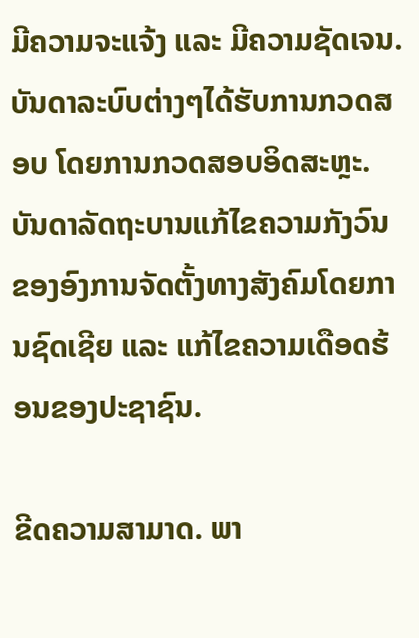ມີຄວາມຈະແຈ້ງ ແລະ ມີຄວາມຊັດເຈນ. ບັນດາລະບົບຕ່າງໆໄດ້ຮັບການກວດສອບ ໂດຍການກວດສອບອິດສະຫຼະ. ບັນດາລັດຖະບານແກ້ໄຂຄວາມກັງວົນຂອງອົງການຈັດຕັ້ງທາງສັງຄົມໂດຍການຊົດເຊີຍ ແລະ ແກ້ໄຂຄວາມເດືອດຮ້ອນຂອງປະຊາຊົນ.

ຂີດຄວາມສາມາດ. ພາ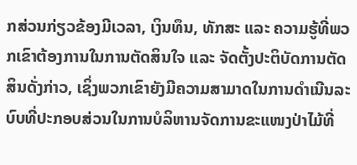ກສ່ວນກ່ຽວຂ້ອງມີເວລາ, ເງິນທຶນ, ທັກສະ ແລະ ຄວາມຮູ້ທີ່ພວກເຂົາຕ້ອງການໃນການຕັດສິນໃຈ ແລະ ຈັດຕັ້ງປະຕິບັດການຕັດສິນດັ່ງກ່າວ, ເຊິ່ງພວກເຂົາຍັງມີຄວາມສາມາດໃນການດຳເນີນລະບົບທີ່ປະກອບສ່ວນໃນການບໍລິຫານຈັດການຂະແໜງປ່າໄມ້ທີ່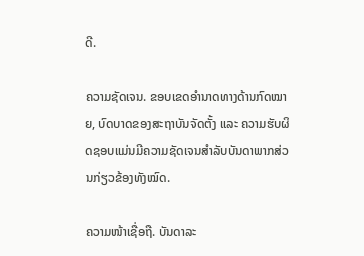ດີ.

ຄວາມຊັດເຈນ. ຂອບເຂດອຳນາດທາງດ້ານກົດໝາຍ, ບົດບາດຂອງສະຖາບັນຈັດຕັ້ງ ແລະ ຄວາມຮັບຜິດຊອບແມ່ນມີຄວາມຊັດເຈນສຳລັບບັນດາພາກສ່ວນກ່ຽວຂ້ອງທັງໝົດ.

ຄວາມໜ້າເຊື່ອຖື. ບັນດາລະ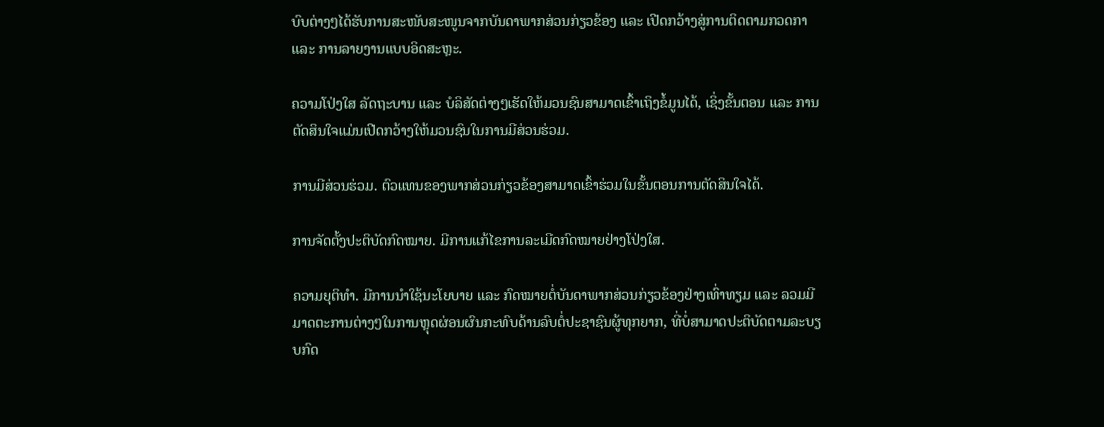ບົບຕ່າງໆໄດ້ຮັບການສະໜັບສະໜູນຈາກບັນດາພາກສ່ວນກ່ຽວຂ້ອງ ແລະ ເປີດກວ້າງສູ່ການຕິດຕາມກວດກາ ແລະ ການລາຍງານແບບອິດສະຫຼະ.

ຄວາມໂປ່ງໃສ ລັດຖະບານ ແລະ ບໍລິສັດຕ່າງໆເຮັດໃຫ້ມວນຊົນສາມາດເຂົ້າເຖິງຂໍ້ມູນໄດ້, ເຊິ່ງຂັ້ນຕອນ ແລະ ການຕັດສິນໃຈແມ່ນເປີດກວ້າງໃຫ້ມວນຊົນໃນການມີສ່ວນຮ່ວມ.

ການມີສ່ວນຮ່ວມ. ຕົວແທນຂອງພາກສ່ວນກ່ຽວຂ້ອງສາມາດເຂົ້າຮ່ວມໃນຂັ້ນຕອນການຕັດສິນໃຈໄດ້.

ການຈັດຕັ້ງປະຕິບັດກົດໝາຍ. ມີການແກ້ໄຂການລະເມີດກົດໝາຍຢ່າງໂປ່ງໃສ.

ຄວາມຍຸຕິທຳ. ມີການນຳໃຊ້ນະໂຍບາຍ ແລະ ກົດໝາຍຕໍ່ບັນດາພາກສ່ວນກ່ຽວຂ້ອງຢ່າງເທົ່າທຽມ ແລະ ລວມມີມາດຕະການຕ່າງໆໃນການຫຼຸດຜ່ອນຜົນກະທົບດ້ານລົບຕໍ່ປະຊາຊົນຜູ້ທຸກຍາກ, ທີ່ບໍ່ສາມາດປະຕິບັດຕາມລະບຽບກົດ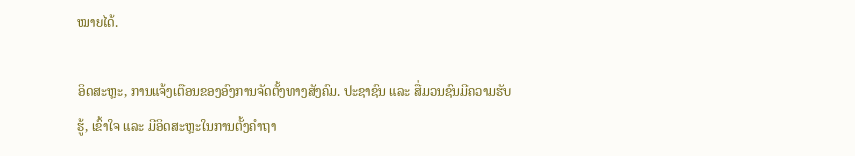ໝາຍໄດ້.

ອິດສະຫຼະ, ການແຈ້ງເຕືອນຂອງອົງການຈັດຕັ້ງທາງສັງຄົມ. ປະຊາຊົນ ແລະ ສື່ມວນຊົນມີຄວາມຮັບຮູ້, ເຂົ້າໃຈ ແລະ ມີອິດສະຫຼະໃນການຕັ້ງຄຳຖາ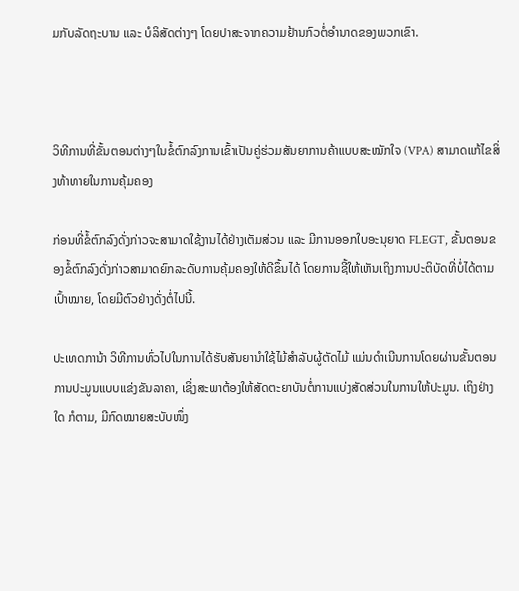ມກັບລັດຖະບານ ແລະ ບໍລິສັດຕ່າງໆ ໂດຍປາສະຈາກຄວາມຢ້ານກົວຕໍ່ອຳນາດຂອງພວກເຂົາ.



ວິທີການທີ່ຂັ້ນຕອນຕ່າງໆໃນຂໍ້ຕົກລົງການເຂົ້າເປັນຄູ່ຮ່ວມສັນຍາການຄ້າແບບສະໝັກໃຈ (VPA) ສາມາດແກ້ໄຂສິ່ງທ້າທາຍໃນການຄຸ້ມຄອງ

ກ່ອນທີ່ຂໍ້ຕົກລົງດັ່ງກ່າວຈະສາມາດໃຊ້ງານໄດ້ຢ່າງເຕັມສ່ວນ ແລະ ມີການອອກໃບອະນຸຍາດ FLEGT, ຂັ້ນຕອນຂອງຂໍ້ຕົກລົງດັ່ງກ່າວສາມາດຍົກລະດັບການຄຸ້ມຄອງໃຫ້ດີຂຶ້ນໄດ້ ໂດຍການຊີ້ໃຫ້ເຫັນເຖິງການປະຕິບັດທີ່ບໍ່ໄດ້ຕາມເປົ້າໝາຍ, ໂດຍມີຕົວຢ່າງດັ່ງຕໍ່ໄປນີ້.

ປະເທດການ້າ ວິທີການທົ່ວໄປໃນການໄດ້ຮັບສັນຍານຳໃຊ້ໄມ້ສຳລັບຜູ້ຕັດໄມ້ ແມ່ນດຳເນີນການໂດຍຜ່ານຂັ້ນຕອນການປະມູນແບບແຂ່ງຂັນລາຄາ, ເຊິ່ງສະພາຕ້ອງໃຫ້ສັດຕະຍາບັນຕໍ່ການແບ່ງສັດສ່ວນໃນການໃຫ້ປະມູນ. ເຖິງຢ່າງໃດ ກໍຕາມ, ມີກົດໝາຍສະບັບໜຶ່ງ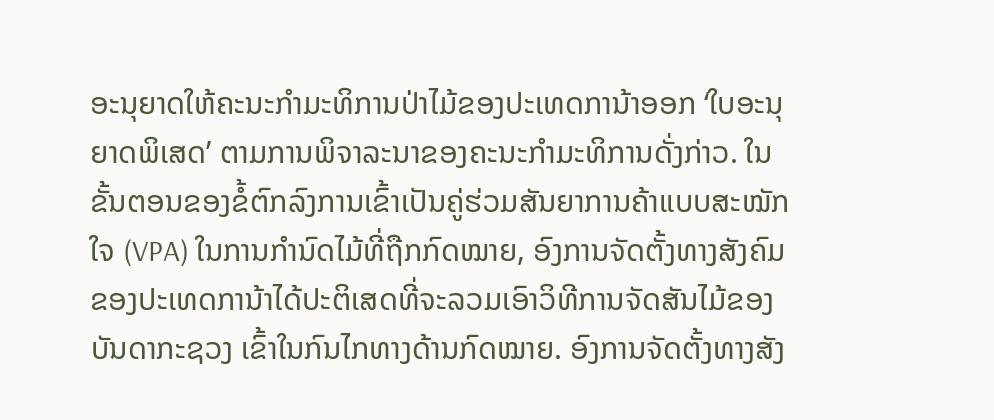ອະນຸຍາດໃຫ້ຄະນະກຳມະທິການປ່າໄມ້ຂອງປະເທດການ້າອອກ ‘ໃບອະນຸຍາດພິເສດ’ ຕາມການພິຈາລະນາຂອງຄະນະກຳມະທິການດັ່ງກ່າວ. ໃນຂັ້ນຕອນຂອງຂໍ້ຕົກລົງການເຂົ້າເປັນຄູ່ຮ່ວມສັນຍາການຄ້າແບບສະໝັກໃຈ (VPA) ໃນການກຳນົດໄມ້ທີ່ຖືກກົດໝາຍ, ອົງການຈັດຕັ້ງທາງສັງຄົມຂອງປະເທດການ້າໄດ້ປະຕິເສດທີ່ຈະລວມເອົາວິທີການຈັດສັນໄມ້ຂອງບັນດາກະຊວງ ເຂົ້າໃນກົນໄກທາງດ້ານກົດໝາຍ. ອົງການຈັດຕັ້ງທາງສັງ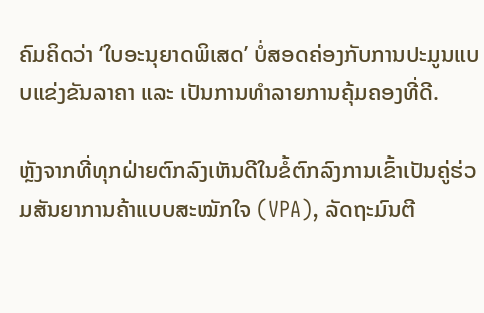ຄົມຄິດວ່າ ‘ໃບອະນຸຍາດພິເສດ’ ບໍ່ສອດຄ່ອງກັບການປະມູນແບບແຂ່ງຂັນລາຄາ ແລະ ເປັນການທຳລາຍການຄຸ້ມຄອງທີ່ດີ.

ຫຼັງຈາກທີ່ທຸກຝ່າຍຕົກລົງເຫັນດີໃນຂໍ້ຕົກລົງການເຂົ້າເປັນຄູ່ຮ່ວມສັນຍາການຄ້າແບບສະໝັກໃຈ (VPA), ລັດຖະມົນຕີ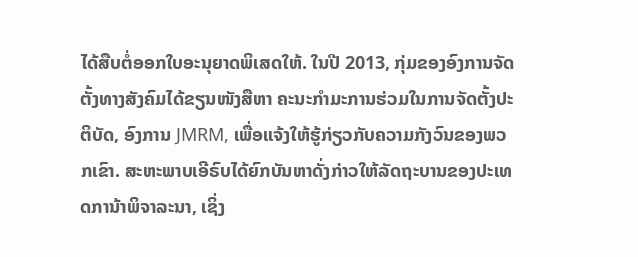ໄດ້ສືບຕໍ່ອອກໃບອະນຸຍາດພິເສດໃຫ້. ໃນປີ 2013, ກຸ່ມຂອງອົງການຈັດຕັ້ງທາງສັງຄົມໄດ້ຂຽນໜັງສືຫາ ຄະນະກໍາມະການຮ່ວມໃນການຈັດຕັ້ງປະຕິບັດ, ອົງການ JMRM, ເພື່ອແຈ້ງໃຫ້ຮູ້ກ່ຽວກັບຄວາມກັງວົນຂອງພວກເຂົາ. ສະຫະພາບເອີຣົບໄດ້ຍົກບັນຫາດັ່ງກ່າວໃຫ້ລັດຖະບານຂອງປະເທດການ້າພິຈາລະນາ, ເຊິ່ງ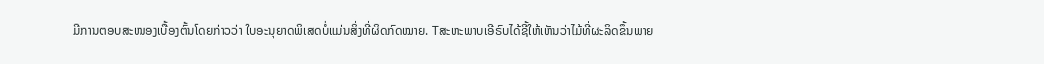ມີການຕອບສະໜອງເບື້ອງຕົ້ນໂດຍກ່າວວ່າ ໃບອະນຸຍາດພິເສດບໍ່ແມ່ນສິ່ງທີ່ຜິດກົດໝາຍ. Tສະຫະພາບເອີຣົບໄດ້ຊີ້ໃຫ້ເຫັນວ່າໄມ້ທີ່ຜະລິດຂຶ້ນພາຍ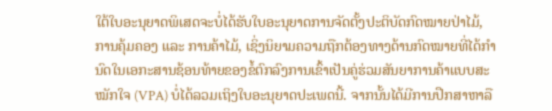ໃຕ້ໃບອະນຸຍາດພິເສດຈະບໍ່ໄດ້ຮັບໃບອະນຸຍາດການຈັດຕັ້ງປະຕິບັດກົດໝາຍປ່າໄມ້, ການຄຸ້ມຄອງ ແລະ ການຄ້າໄມ້, ເຊິ່ງນິຍາມຄວາມຖືກຕ້ອງທາງດ້ານກົດໝາຍທີ່ໄດ້ກຳນົດໃນເອກະສານຊ້ອນທ້າຍຂອງຂໍ້ຕົກລົງການເຂົ້າເປັນຄູ່ຮ່ວມສັນຍາການຄ້າແບບສະໝັກໃຈ (VPA) ບໍ່ໄດ້ລວມເຖິງໃບອະນຸຍາດປະເພດນີ້. ຈາກນັ້ນໄດ້ມີການປືກສາຫາລື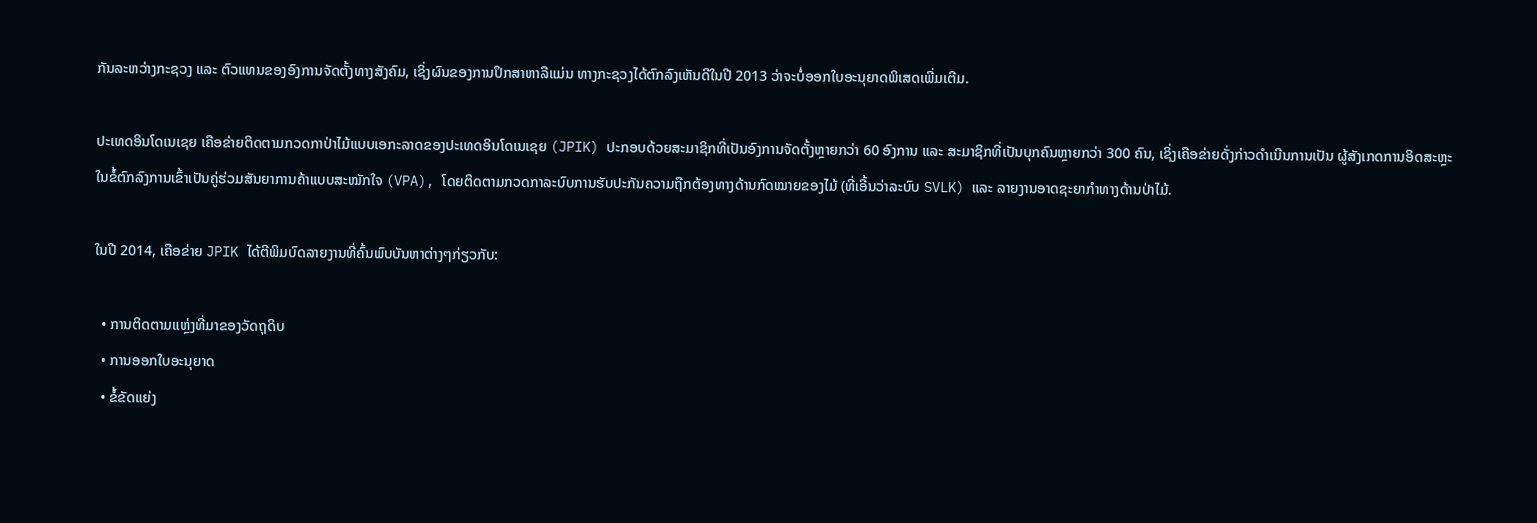ກັນລະຫວ່າງກະຊວງ ແລະ ຕົວແທນຂອງອົງການຈັດຕັ້ງທາງສັງຄົມ, ເຊິ່ງຜົນຂອງການປຶກສາຫາລືແມ່ນ ທາງກະຊວງໄດ້ຕົກລົງເຫັນດີໃນປີ 2013 ວ່າຈະບໍ່ອອກໃບອະນຸຍາດພິເສດເພີ່ມເຕີມ.

ປະເທດອິນໂດເນເຊຍ ເຄືອຂ່າຍຕິດຕາມກວດກາປ່າໄມ້ແບບເອກະລາດຂອງປະເທດອິນໂດເນເຊຍ (JPIK) ປະກອບດ້ວຍສະມາຊິກທີ່ເປັນອົງການຈັດຕັ້ງຫຼາຍກວ່າ 60 ອົງການ ແລະ ສະມາຊິກທີ່ເປັນບຸກຄົນຫຼາຍກວ່າ 300 ຄົນ, ເຊິ່ງເຄືອຂ່າຍດັ່ງກ່າວດຳເນີນການເປັນ ຜູ້ສັງເກດການອິດສະຫຼະ ໃນຂໍ້ຕົກລົງການເຂົ້າເປັນຄູ່ຮ່ວມສັນຍາການຄ້າແບບສະໝັກໃຈ (VPA), ໂດຍຕິດຕາມກວດກາລະບົບການຮັບປະກັນຄວາມຖືກຕ້ອງທາງດ້ານກົດໝາຍຂອງໄມ້ (ທີ່ເອີ້ນວ່າລະບົບ SVLK) ແລະ ລາຍງານອາດຊະຍາກຳທາງດ້ານປ່າໄມ້.

ໃນປີ 2014, ເຄືອຂ່າຍ JPIK ໄດ້ຕີພິມບົດລາຍງານທີ່ຄົ້ນພົບບັນຫາຕ່າງໆກ່ຽວກັບ:

  • ການຕິດຕາມແຫຼ່ງທີ່ມາຂອງວັດຖຸດິບ
  • ການອອກໃບອະນຸຍາດ
  • ຂໍ້ຂັດແຍ່ງ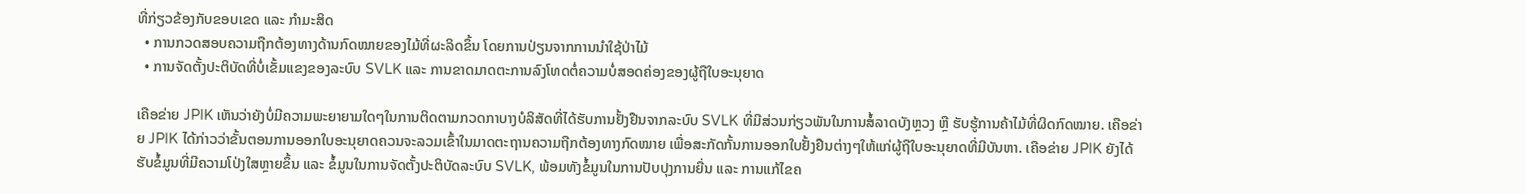ທີ່ກ່ຽວຂ້ອງກັບຂອບເຂດ ແລະ ກຳມະສິດ
  • ການກວດສອບຄວາມຖືກຕ້ອງທາງດ້ານກົດໝາຍຂອງໄມ້ທີ່ຜະລິດຂຶ້ນ ໂດຍການປ່ຽນຈາກການນຳໃຊ້ປ່າໄມ້
  • ການຈັດຕັ້ງປະຕິບັດທີ່ບໍ່ເຂັ້ມແຂງຂອງລະບົບ SVLK ແລະ ການຂາດມາດຕະການລົງໂທດຕໍ່ຄວາມບໍ່ສອດຄ່ອງຂອງຜູ້ຖືໃບອະນຸຍາດ

ເຄືອຂ່າຍ JPIK ເຫັນວ່າຍັງບໍ່ມີຄວາມພະຍາຍາມໃດໆໃນການຕິດຕາມກວດກາບາງບໍລິສັດທີ່ໄດ້ຮັບການຢັ້ງຢືນຈາກລະບົບ SVLK ທີ່ມີສ່ວນກ່ຽວພັນໃນການສໍ້ລາດບັງຫຼວງ ຫຼື ຮັບຮູ້ການຄ້າໄມ້ທີ່ຜິດກົດໝາຍ. ເຄືອຂ່າຍ JPIK ໄດ້ກ່າວວ່າຂັ້ນຕອນການອອກໃບອະນຸຍາດຄວນຈະລວມເຂົ້າໃນມາດຕະຖານຄວາມຖືກຕ້ອງທາງກົດໝາຍ ເພື່ອສະກັດກັ້ນການອອກໃບຢັ້ງຢືນຕ່າງໆໃຫ້ແກ່ຜູ້ຖືໃບອະນຸຍາດທີ່ມີບັນຫາ. ເຄືອຂ່າຍ JPIK ຍັງໄດ້ຮັບຂໍ້ມູນທີ່ມີຄວາມໂປ່ງໃສຫຼາຍຂຶ້ນ ແລະ ຂໍ້ມູນໃນການຈັດຕັ້ງປະຕິບັດລະບົບ SVLK, ພ້ອມທັງຂໍ້ມູນໃນການປັບປຸງການຍື່ນ ແລະ ການແກ້ໄຂຄ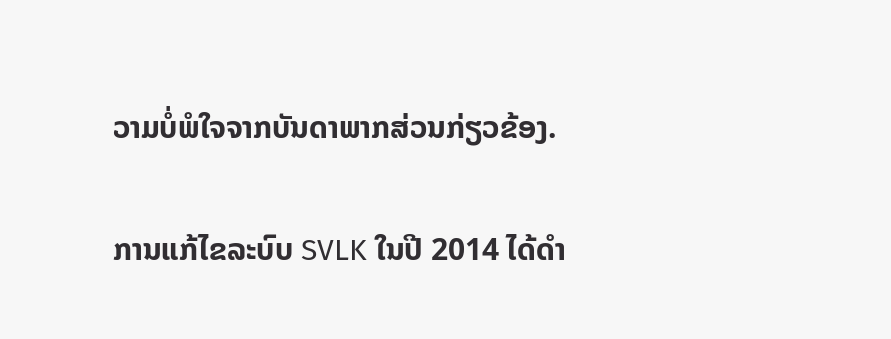ວາມບໍ່ພໍໃຈຈາກບັນດາພາກສ່ວນກ່ຽວຂ້ອງ.

ການແກ້ໄຂລະບົບ SVLK ໃນປີ 2014 ໄດ້ດຳ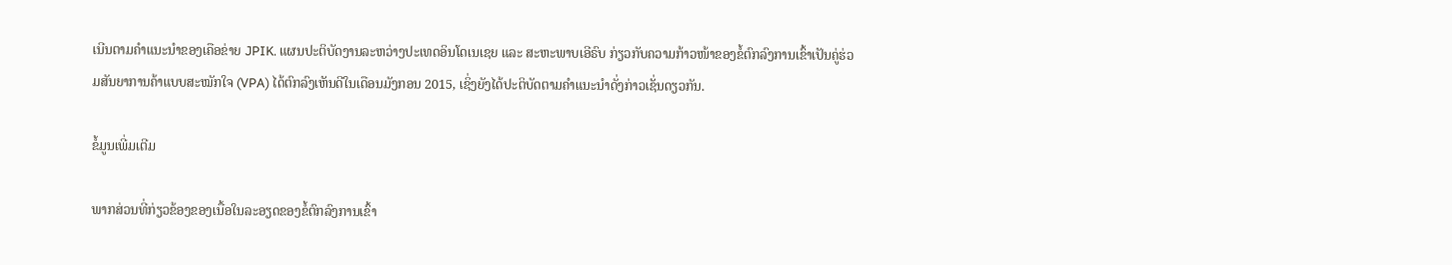ເນີນຕາມຄຳແນະນຳຂອງເຄືອຂ່າຍ JPIK. ແຜນປະຕິບັດງານລະຫວ່າງປະເທດອິນໂດເນເຊຍ ແລະ ສະຫະພາບເອີຣົບ ກ່ຽວກັບຄວາມກ້າວໜ້າຂອງຂໍ້ຕົກລົງການເຂົ້າເປັນຄູ່ຮ່ວມສັນຍາການຄ້າແບບສະໝັກໃຈ (VPA) ໄດ້ຕົກລົງເຫັນດີໃນເດືອນມັງກອນ 2015, ເຊິ່ງຍັງໄດ້ປະຕິບັດຕາມຄຳແນະນຳດັ່ງກ່າວເຊັ່ນດຽວກັນ.

ຂໍ້ມູນເພີ່ມເຕີມ

ພາກສ່ວນທີ່ກ່ຽວຂ້ອງຂອງເນື້ອໃນລະອຽດຂອງຂໍ້ຕົກລົງການເຂົ້າ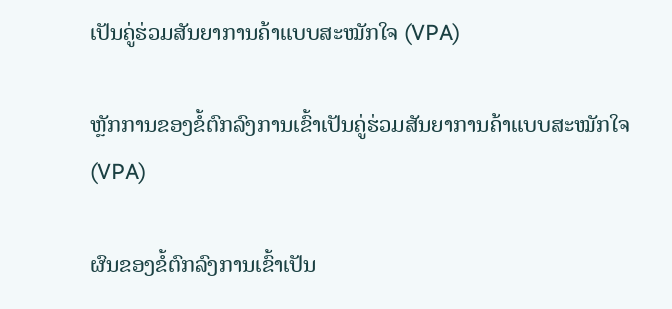ເປັນຄູ່ຮ່ວມສັນຍາການຄ້າແບບສະໝັກໃຈ (VPA)

ຫຼັກການຂອງຂໍ້ຕົກລົງການເຂົ້າເປັນຄູ່ຮ່ວມສັນຍາການຄ້າແບບສະໝັກໃຈ (VPA)

ຜົນຂອງຂໍ້ຕົກລົງການເຂົ້າເປັນ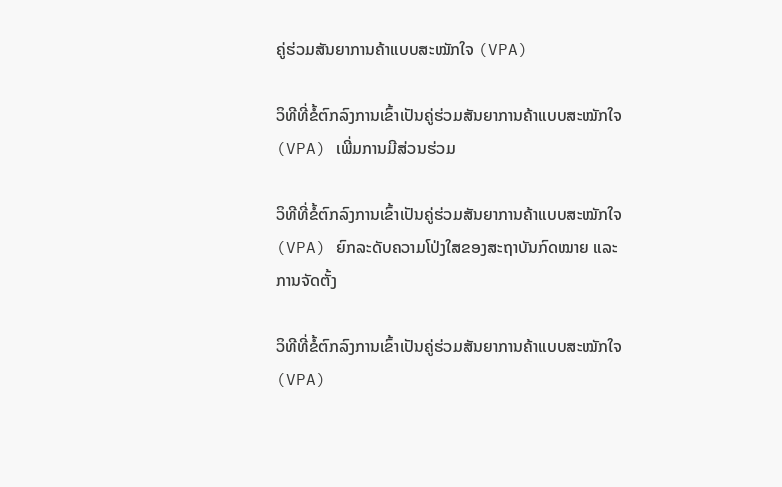ຄູ່ຮ່ວມສັນຍາການຄ້າແບບສະໝັກໃຈ (VPA)

ວິທີທີ່ຂໍ້ຕົກລົງການເຂົ້າເປັນຄູ່ຮ່ວມສັນຍາການຄ້າແບບສະໝັກໃຈ (VPA) ເພີ່ມການມີສ່ວນຮ່ວມ

ວິທີທີ່ຂໍ້ຕົກລົງການເຂົ້າເປັນຄູ່ຮ່ວມສັນຍາການຄ້າແບບສະໝັກໃຈ (VPA) ຍົກລະດັບຄວາມໂປ່ງໃສຂອງສະຖາບັນກົດໝາຍ ແລະ ການຈັດຕັ້ງ

ວິທີທີ່ຂໍ້ຕົກລົງການເຂົ້າເປັນຄູ່ຮ່ວມສັນຍາການຄ້າແບບສະໝັກໃຈ (VPA)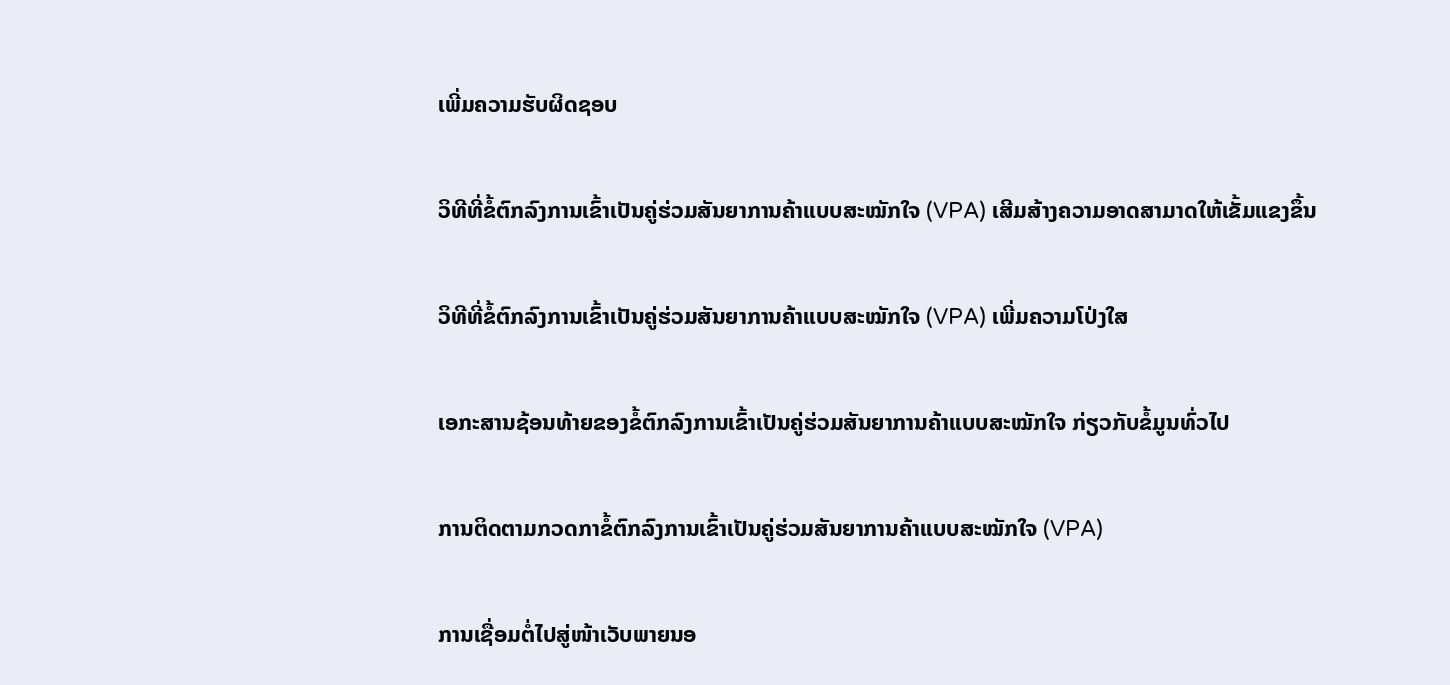ເພີ່ມຄວາມຮັບຜິດຊອບ

ວິທີທີ່ຂໍ້ຕົກລົງການເຂົ້າເປັນຄູ່ຮ່ວມສັນຍາການຄ້າແບບສະໝັກໃຈ (VPA) ເສີມສ້າງຄວາມອາດສາມາດໃຫ້ເຂັ້ມແຂງຂຶ້ນ

ວິທີທີ່ຂໍ້ຕົກລົງການເຂົ້າເປັນຄູ່ຮ່ວມສັນຍາການຄ້າແບບສະໝັກໃຈ (VPA) ເພີ່ມຄວາມໂປ່ງໃສ

ເອກະສານຊ້ອນທ້າຍຂອງຂໍ້ຕົກລົງການເຂົ້າເປັນຄູ່ຮ່ວມສັນຍາການຄ້າແບບສະໝັກໃຈ ກ່ຽວກັບຂໍ້ມູນທົ່ວໄປ

ການຕິດຕາມກວດກາຂໍ້ຕົກລົງການເຂົ້າເປັນຄູ່ຮ່ວມສັນຍາການຄ້າແບບສະໝັກໃຈ (VPA)

ການເຊື່ອມຕໍ່ໄປສູ່ໜ້າເວັບພາຍນອ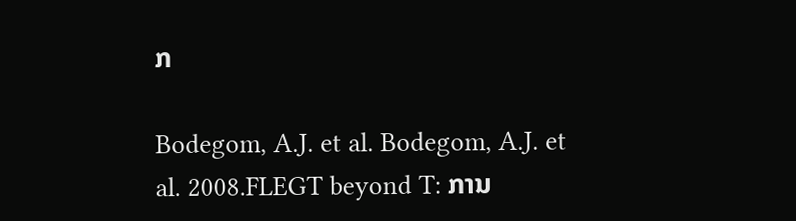ກ

Bodegom, A.J. et al. Bodegom, A.J. et al. 2008.FLEGT beyond T: ການ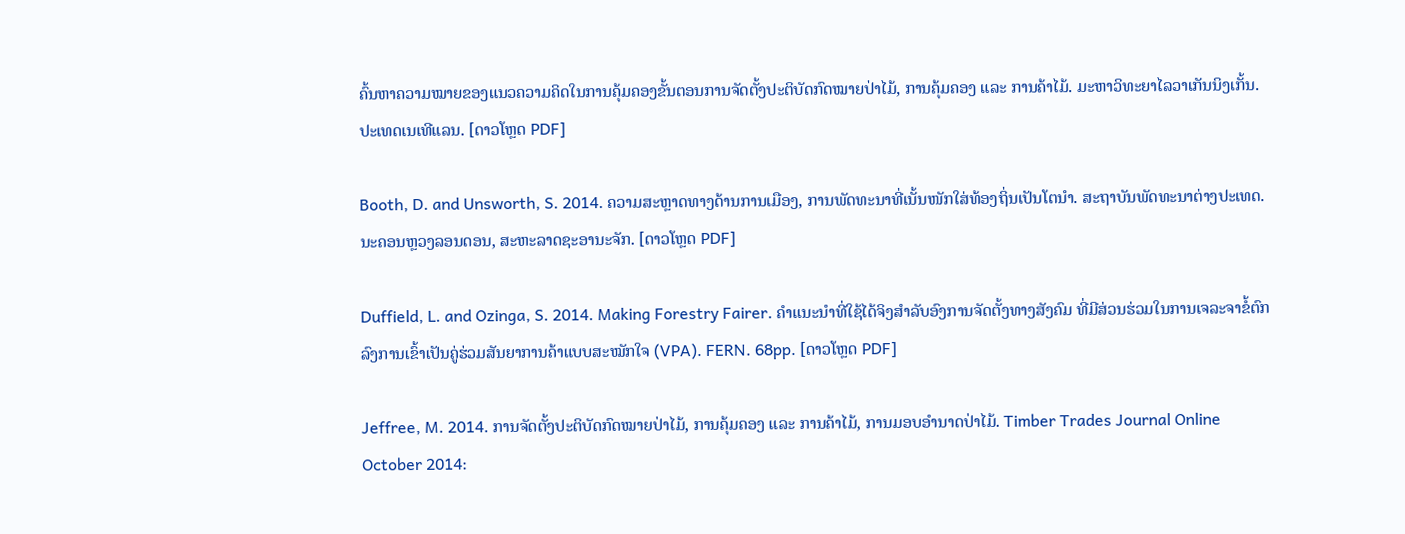ຄົ້ນຫາຄວາມໝາຍຂອງແນວຄວາມຄິດໃນການຄຸ້ມຄອງຂັ້ນຕອນການຈັດຕັ້ງປະຕິບັດກົດໝາຍປ່າໄມ້, ການຄຸ້ມຄອງ ແລະ ການຄ້າໄມ້. ມະຫາວິທະຍາໄລວາເກັນນິງເກັ້ນ. ປະເທດເນເທີແລນ. [ດາວໂຫຼດ PDF]

Booth, D. and Unsworth, S. 2014. ຄວາມສະຫຼາດທາງດ້ານການເມືອງ, ການພັດທະນາທີ່ເນັ້ນໜັກໃສ່ທ້ອງຖິ່ນເປັນໂຕນຳ. ສະຖາບັນພັດທະນາຕ່າງປະເທດ. ນະຄອນຫຼວງລອນດອນ, ສະຫະລາດຊະອານະຈັກ. [ດາວໂຫຼດ PDF]

Duffield, L. and Ozinga, S. 2014. Making Forestry Fairer. ຄຳແນະນຳທີ່ໃຊ້ໄດ້ຈິງສຳລັບອົງການຈັດຕັ້ງທາງສັງຄົມ ທີ່ມີສ່ວນຮ່ວມໃນການເຈລະຈາຂໍ້ຕົກລົງການເຂົ້າເປັນຄູ່ຮ່ວມສັນຍາການຄ້າແບບສະໝັກໃຈ (VPA). FERN. 68pp. [ດາວໂຫຼດ PDF]

Jeffree, M. 2014. ການຈັດຕັ້ງປະຕິບັດກົດໝາຍປ່າໄມ້, ການຄຸ້ມຄອງ ແລະ ການຄ້າໄມ້, ການມອບອຳນາດປ່າໄມ້. Timber Trades Journal Online October 2014: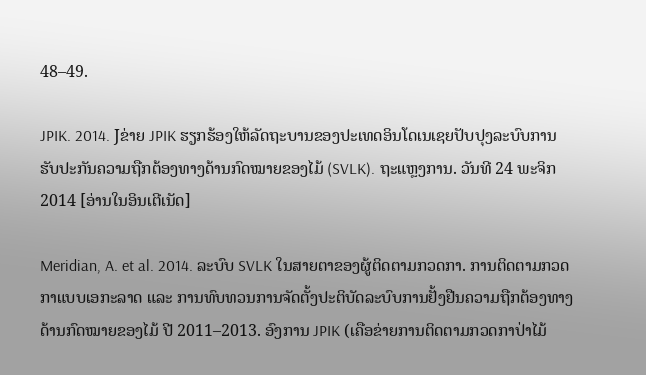48–49.

JPIK. 2014. Jຂ່າຍ JPIK ຮຽກຮ້ອງໃຫ້ລັດຖະບານຂອງປະເທດອິນໂດເນເຊຍປັບປຸງລະບົບການຮັບປະກັນຄວາມຖືກຕ້ອງທາງດ້ານກົດໝາຍຂອງໄມ້ (SVLK). ຖະແຫຼງການ. ວັນທີ 24 ພະຈິກ 2014 [ອ່ານໃນອິນເຕີເນັດ]

Meridian, A. et al. 2014. ລະບົບ SVLK ໃນສາຍຕາຂອງຜູ້ຕິດຕາມກວດກາ. ການຕິດຕາມກວດກາແບບເອກະລາດ ແລະ ການທົບທວນການຈັດຕັ້ງປະຕິບັດລະບົບການຢັ້ງຢືນຄວາມຖືກຕ້ອງທາງດ້ານກົດໝາຍຂອງໄມ້ ປີ 2011–2013. ອົງການ JPIK (ເຄືອຂ່າຍການຕິດຕາມກວດກາປ່າໄມ້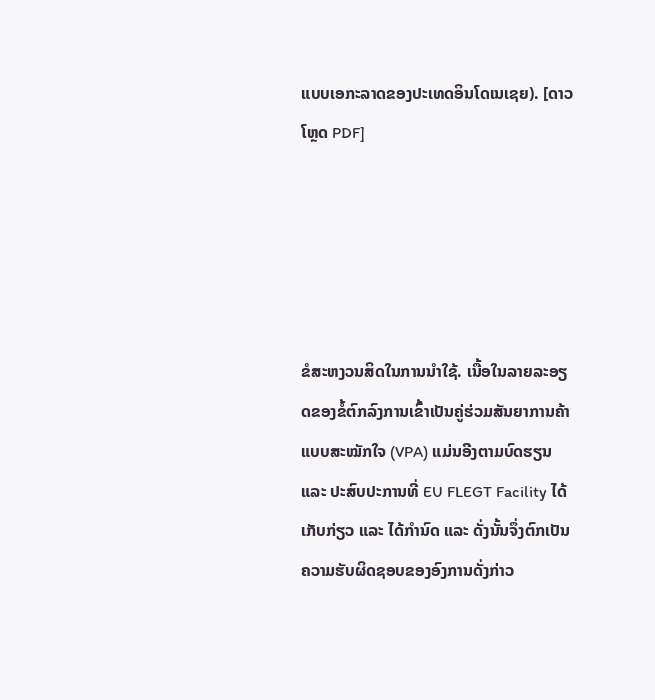ແບບເອກະລາດຂອງປະເທດອິນໂດເນເຊຍ). [ດາວໂຫຼດ PDF]





ຂໍສະຫງວນສິດໃນການນຳໃຊ້. ເນື້ອໃນລາຍລະອຽດຂອງຂໍ້ຕົກລົງການເຂົ້າເປັນຄູ່ຮ່ວມສັນຍາການຄ້າແບບສະໝັກໃຈ (VPA) ແມ່ນອີງຕາມບົດຮຽນ ແລະ ປະສົບປະການທີ່ EU FLEGT Facility ໄດ້ເກັບກ່ຽວ ແລະ ໄດ້ກຳນົດ ແລະ ດັ່ງນັ້ນຈຶ່ງຕົກເປັນຄວາມຮັບຜິດຊອບຂອງອົງການດັ່ງກ່າວ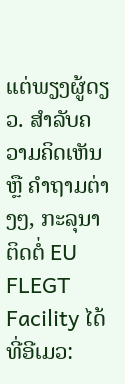ແຕ່ພຽງຜູ້ດຽວ. ສຳລັບຄວາມຄິດເຫັນ ຫຼື ຄຳຖາມຕ່າງໆ, ກະລຸນາຕິດຕໍ່ EU FLEGT Facility ໄດ້ທີ່ອີເມວ: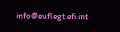info@euflegt.efi.int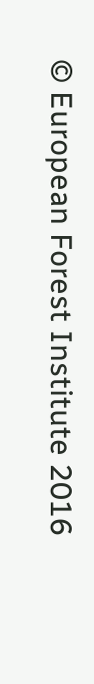© European Forest Institute 2016